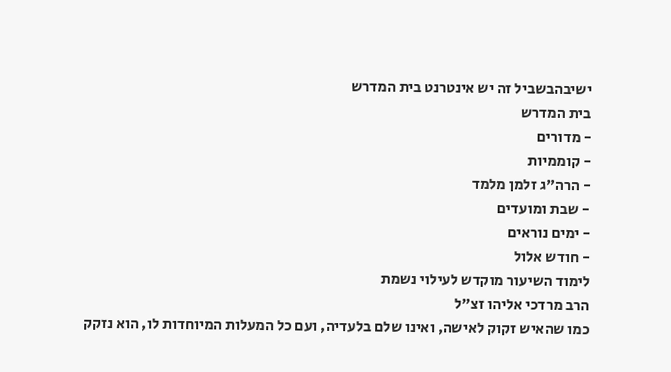ישיבהבשביל זה יש אינטרנט בית המדרש
בית המדרש
- מדורים
- קוממיות
- הרה"ג זלמן מלמד
- שבת ומועדים
- ימים נוראים
- חודש אלול
לימוד השיעור מוקדש לעילוי נשמת
הרב מרדכי אליהו זצ"ל
כמו שהאיש זקוק לאישה, ואינו שלם בלעדיה, ועם כל המעלות המיוחדות לו, הוא נזקק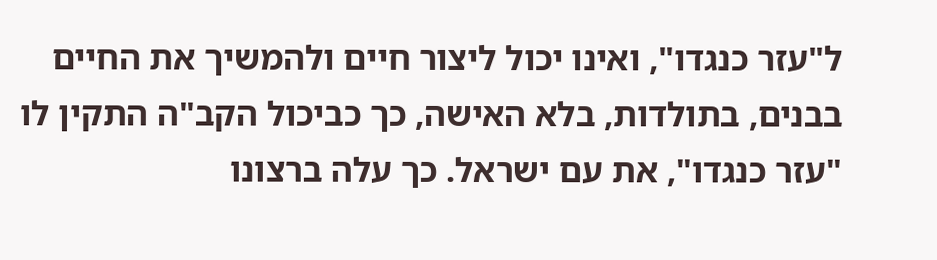ל"עזר כנגדו", ואינו יכול ליצור חיים ולהמשיך את החיים בבנים, בתולדות, בלא האישה, כך כביכול הקב"ה התקין לו "עזר כנגדו", את עם ישראל. כך עלה ברצונו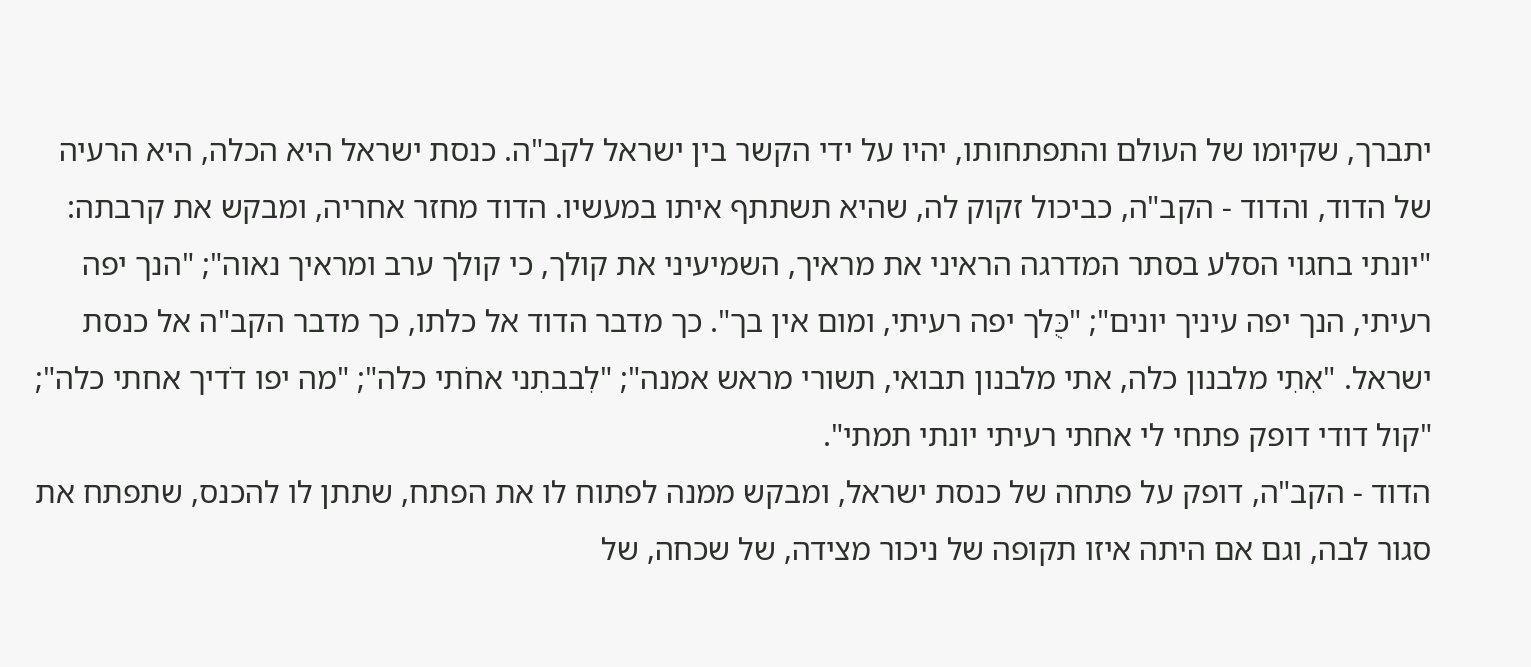יתברך, שקיומו של העולם והתפתחותו, יהיו על ידי הקשר בין ישראל לקב"ה. כנסת ישראל היא הכלה, היא הרעיה של הדוד, והדוד - הקב"ה, כביכול זקוק לה, שהיא תשתתף איתו במעשיו. הדוד מחזר אחריה, ומבקש את קרבתה: "יונתי בחגוי הסלע בסתר המדרגה הראיני את מראיך, השמיעיני את קולך, כי קולך ערב ומראיך נאוה"; "הנך יפה רעיתי, הנך יפה עיניך יונים"; "כֻּלך יפה רעיתי, ומום אין בך". כך מדבר הדוד אל כלתו, כך מדבר הקב"ה אל כנסת ישראל. "אִתִי מלבנון כלה, אתי מלבנון תבואי, תשורי מראש אמנה"; "לִבבתִני אחֹתי כלה"; "מה יפו דֹדיך אחתי כלה"; "קול דודי דופק פתחי לי אחתי רעיתי יונתי תמתי".
הדוד - הקב"ה, דופק על פתחה של כנסת ישראל, ומבקש ממנה לפתוח לו את הפתח, שתתן לו להכנס, שתפתח את סגור לבה, וגם אם היתה איזו תקופה של ניכור מצידה, של שכחה, של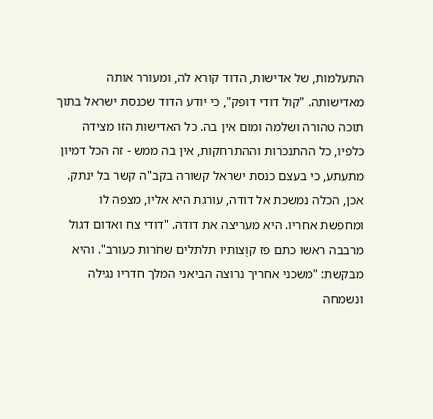התעלמות, של אדישות, הדוד קורא לה, ומעורר אותה מאדישותה. "קול דודי דופק", כי יודע הדוד שכנסת ישראל בתוך תוכה טהורה ושלמה ומום אין בה. כל האדישות הזו מצידה כלפיו, כל ההתנכרות וההתרחקות, אין בה ממש - זה הכל דמיון מתעתע, כי בעצם כנסת ישראל קשורה בקב"ה קשר בל ינתק.
אכן, הכלה נמשכת אל דודה, עורגת היא אליו, מצפה לו ומחפשת אחריו. היא מעריצה את דודה. "דודי צח ואדום דגול מרבבה ראשו כתם פז קוֻצותיו תלתלים שחֹרות כעורב". והיא מבקשת: "משכני אחריך נרוצה הביאני המלך חדריו נגילה ונשמחה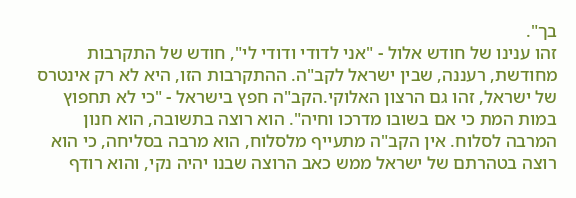בך".
זהו ענינו של חודש אלול - "אני לדודי ודודי לי", חודש של התקרבות מחודשת, רעננה, שבין ישראל לקב"ה. ההתקרבות הזו, היא לא רק אינטרס של ישראל, זהו גם הרצון האלוקי.הקב"ה חפץ בישראל - "כי לא תחפוץ במות המת כי אם בשובו מדרכו וחיה". הוא רוצה בתשובה, הוא חנון המרבה לסלוח. אין הקב"ה מתעייף מלסלוח, הוא מרבה בסליחה, כי הוא רוצה בטהרתם של ישראל ממש כאב הרוצה שבנו יהיה נקי, והוא רודף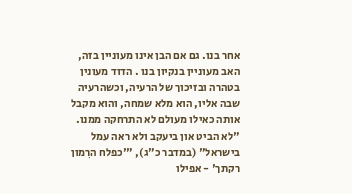אחר בנו. גם אם הבן אינו מעוניין בזה, האב מעוניין בנקיון בנו . הדוד מעונין בטהרה ובזיכוך של הרעיה, וכשהרעיה שבה אליו, הוא מלא שמחה, והוא מקבל אותה כאילו מעולם לא התרחקה ממנו. "לא הביט און ביעקב ולא ראה עמל בישראל" (במדבר כ"ג), "'כפלח הרִמון רקתך' - אפילו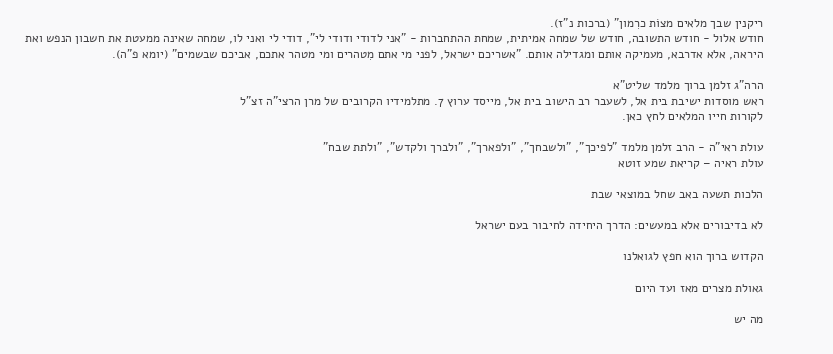ריקנין שבך מלאים מצוֹת כרִמון" (ברכות נ"ז).
חודש אלול - חודש התשובה, חודש של שמחה אמיתית, שמחת ההתחברות - "אני לדודי ודודי לי", דודי לי ואני לו, שמחה שאינה ממעטת את חשבון הנפש ואת היראה, אלא אדרבא, מעמיקה אותם ומגדילה אותם. "אשריכם ישראל, לפני מי אתם מִטהרים ומי מטהר אתכם, אביכם שבשמים" (יומא פ"ה).

הרה"ג זלמן ברוך מלמד שליט"א
ראש מוסדות ישיבת בית אל, לשעבר רב הישוב בית אל, מייסד ערוץ 7. מתלמידיו הקרובים של מרן הרצי"ה זצ"ל
לקורות חייו המלאים לחץ כאן.

עולת ראי"ה - הרב זלמן מלמד "לפיכך", "ולשבחך", "ולפארך", "ולברך ולקדש", "ולתת שבח"
עולת ראיה – קריאת שמע זוטא

הלכות תשעה באב שחל במוצאי שבת

לא בדיבורים אלא במעשים: הדרך היחידה לחיבור בעם ישראל

הקדוש ברוך הוא חפץ לגואלנו

גאולת מצרים מאז ועד היום

מה יש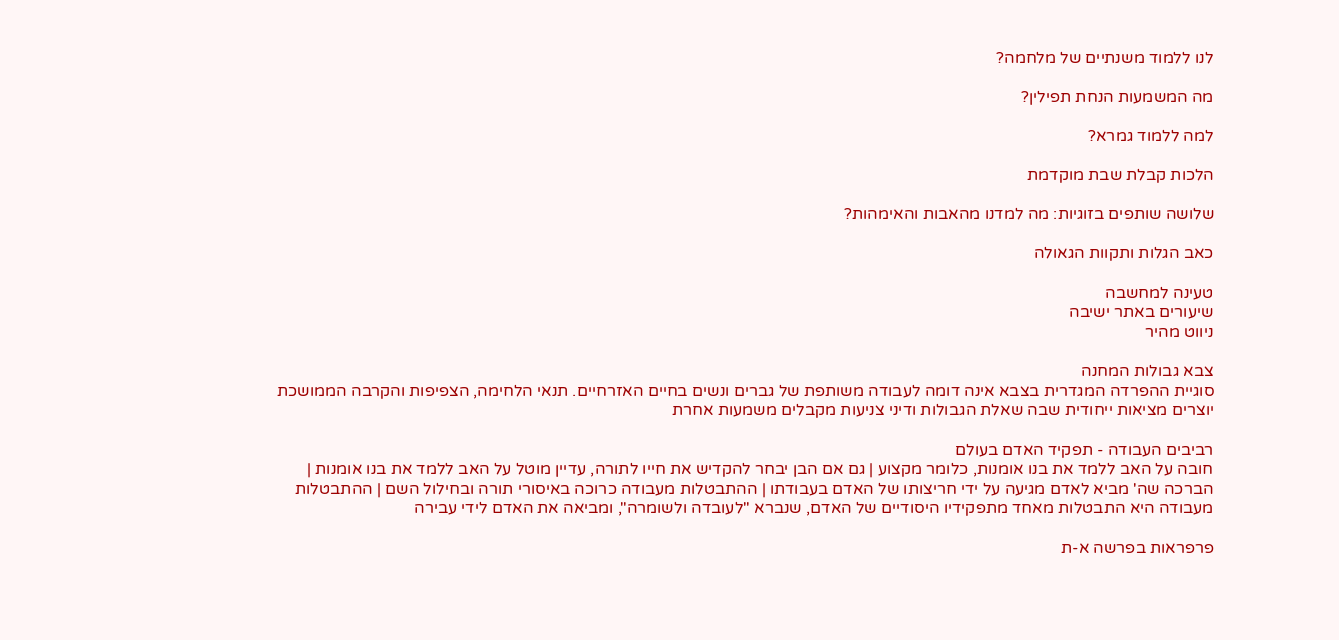לנו ללמוד משנתיים של מלחמה?

מה המשמעות הנחת תפילין?

למה ללמוד גמרא?

הלכות קבלת שבת מוקדמת

שלושה שותפים בזוגיות: מה למדנו מהאבות והאימהות?

כאב הגלות ותקוות הגאולה

טעינה למחשבה
שיעורים באתר ישיבה
ניווט מהיר

צבא גבולות המחנה
סוגיית ההפרדה המגדרית בצבא אינה דומה לעבודה משותפת של גברים ונשים בחיים האזרחיים. תנאי הלחימה, הצפיפות והקרבה הממושכת יוצרים מציאות ייחודית שבה שאלת הגבולות ודיני צניעות מקבלים משמעות אחרת

רביבים העבודה - תפקיד האדם בעולם
חובה על האב ללמד את בנו אומנות, כלומר מקצוע | גם אם הבן יבחר להקדיש את חייו לתורה, עדיין מוטל על האב ללמד את בנו אומנות | הברכה שה' מביא לאדם מגיעה על ידי חריצותו של האדם בעבודתו | ההתבטלות מעבודה כרוכה באיסורי תורה ובחילול השם | ההתבטלות מעבודה היא התבטלות מאחד מתפקידיו היסודיים של האדם, שנברא "לעובדה ולשומרה", ומביאה את האדם לידי עבירה

פרפראות בפרשה א-ת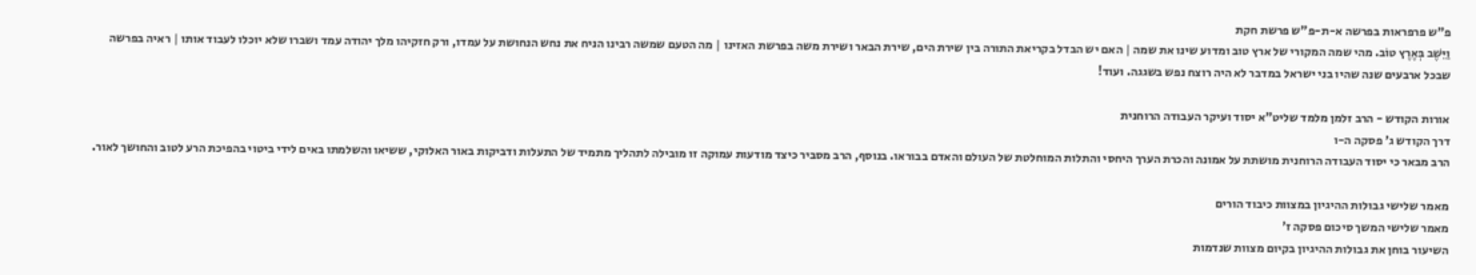פ"ש פרפראות בפרשה א-ת-פ"ש פרשת חקת
וַיֵּשֶׁב בְּאֶרֶץ טוֹב. מהי שמה המקורי של ארץ טוב ומדוע שינו את שמה | האם יש הבדל בקריאת התורה בין שירת הים, שירת הבאר ושירת משה בפרשת האזינו | מה הטעם שמשה רבינו הניח את נחש הנחושת על עמדו, ורק חזקיהו מלך יהודה עמד ושברו שלא יוכלו לעבוד אותו | ראיה בפרשה שבכל ארבעים שנה שהיו בני ישראל במדבר לא היה רוצח נפש בשגגה. ועוד!

אורות הקודש - הרב זלמן מלמד שליט"א יסוד ועיקר העבודה הרוחנית
דרך הקודש ג' פסקה ה-ו
הרב מבאר כי יסוד העבודה הרוחנית מושתת על אמונה והכרת הערך היחסי והתלות המוחלטת של העולם והאדם בבוראו. בנוסף, הרב מסביר כיצד מודעות עמוקה זו מובילה לתהליך מתמיד של התעלות ודביקות באור האלוקי, ששיאו והשלמתו באים לידי ביטוי בהפיכת הרע לטוב והחושך לאור.

מאמר שלישי גבולות ההיגיון במצוות כיבוד הורים
מאמר שלישי המשך סיכום פסקה ז'
השיעור בוחן את גבולות ההיגיון בקיום מצוות שנדמות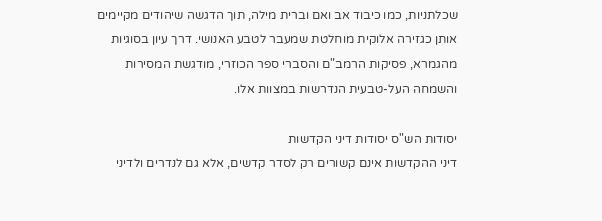שכלתניות, כמו כיבוד אב ואם וברית מילה, תוך הדגשה שיהודים מקיימים אותן כגזירה אלוקית מוחלטת שמעבר לטבע האנושי. דרך עיון בסוגיות מהגמרא, פסיקות הרמב"ם והסברי ספר הכוזרי, מודגשת המסירות והשמחה העל-טבעית הנדרשות במצוות אלו.

יסודות הש"ס יסודות דיני הקדשות
דיני ההקדשות אינם קשורים רק לסדר קדשים, אלא גם לנדרים ולדיני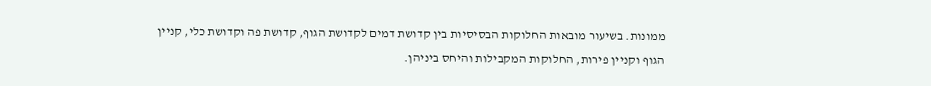ממונות. בשיעור מובאות החלוקות הבסיסיות בין קדושת דמים לקדושת הגוף, קדושת פה וקדושת כלי, קניין הגוף וקניין פירות, החלוקות המקבילות והיחס ביניהן.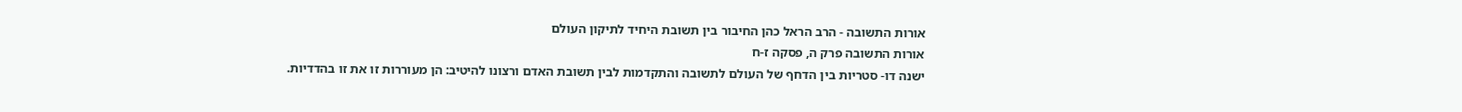אורות התשובה - הרב הראל כהן החיבור בין תשובת היחיד לתיקון העולם
אורות התשובה פרק ה, פסקה ז-ח
ישנה דו- סטריות בין הדחף של העולם לתשובה והתקדמות לבין תשובת האדם ורצונו להיטיב: הן מעוררות זו את זו בהדדיות.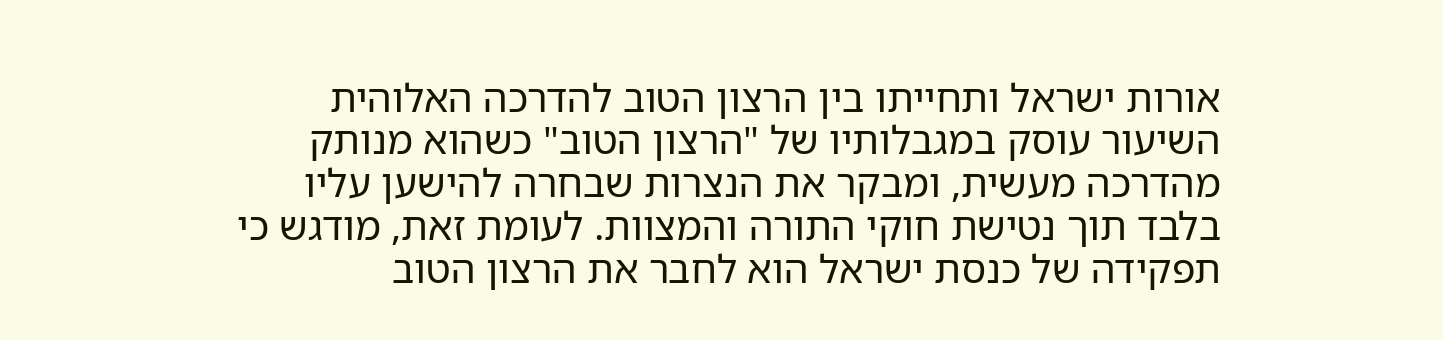אורות ישראל ותחייתו בין הרצון הטוב להדרכה האלוהית
השיעור עוסק במגבלותיו של "הרצון הטוב" כשהוא מנותק מהדרכה מעשית, ומבקר את הנצרות שבחרה להישען עליו בלבד תוך נטישת חוקי התורה והמצוות. לעומת זאת, מודגש כי תפקידה של כנסת ישראל הוא לחבר את הרצון הטוב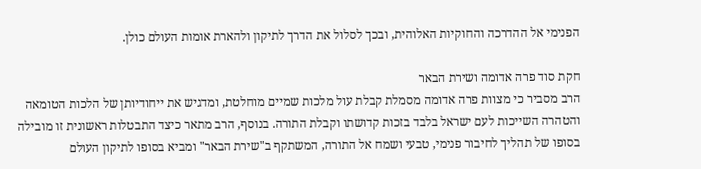הפנימי אל ההדרכה והחוקיות האלוהית, ובכך לסלול את הדרך לתיקון ולהארת אומות העולם כולן.

חקת סוד פרה אדומה ושירת הבאר
הרב מסביר כי מצוות פרה אדומה מסמלת קבלת עול מלכות שמיים מוחלטת, ומדגיש את ייחודיותן של הלכות הטומאה והטהרה השייכות לעם ישראל בלבד בזכות קדושתו וקבלת התורה. בנוסף, הרב מתאר כיצד התבטלות ראשונית זו מובילה בסופו של תהליך לחיבור פנימי, טבעי ושמח אל התורה, המשתקף ב"שירת הבאר" ומביא בסופו לתיקון העולם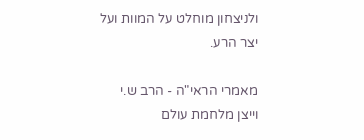ולניצחון מוחלט על המוות ועל יצר הרע.

מאמרי הראי"ה - הרב ש.י וייצן מלחמת עולם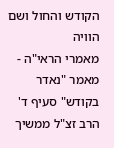הקודש והחול ושם הוויה
מאמרי הראי"ה - מאמר "נאדר בקודש" סעיף ד'
הרב זצ"ל ממשיך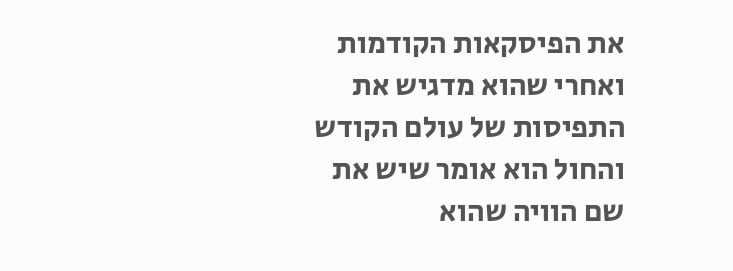את הפיסקאות הקודמות ואחרי שהוא מדגיש את התפיסות של עולם הקודש והחול הוא אומר שיש את שם הוויה שהוא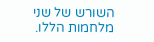השורש של שני מלחמות הללו.